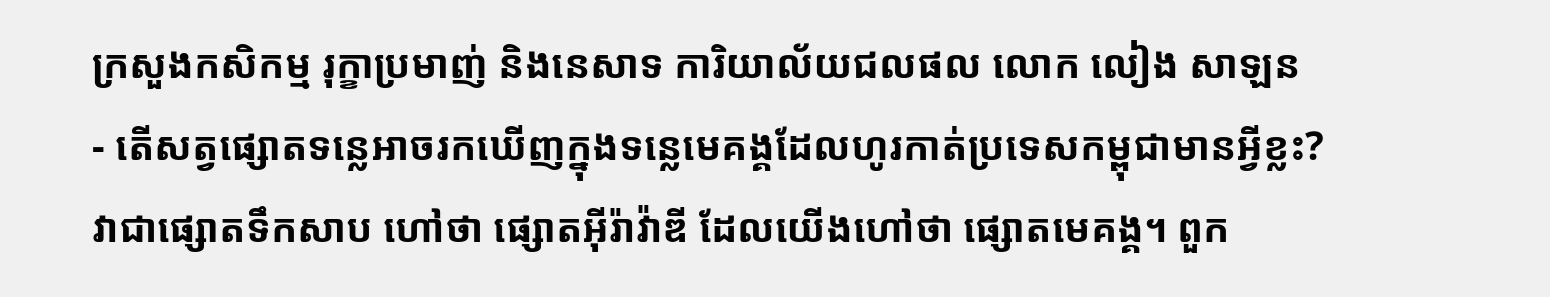ក្រសួងកសិកម្ម រុក្ខាប្រមាញ់ និងនេសាទ ការិយាល័យជលផល លោក លៀង សាឡន
- តើសត្វផ្សោតទន្លេអាចរកឃើញក្នុងទន្លេមេគង្គដែលហូរកាត់ប្រទេសកម្ពុជាមានអ្វីខ្លះ?
វាជាផ្សោតទឹកសាប ហៅថា ផ្សោតអ៊ីរ៉ាវ៉ាឌី ដែលយើងហៅថា ផ្សោតមេគង្គ។ ពួក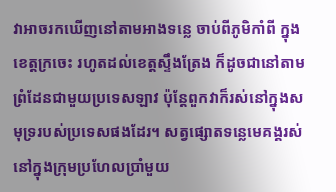វាអាចរកឃើញនៅតាមអាងទន្លេ ចាប់ពីភូមិកាំពី ក្នុងខេត្តក្រចេះ រហូតដល់ខេត្តស្ទឹងត្រែង ក៏ដូចជានៅតាមព្រំដែនជាមួយប្រទេសឡាវ ប៉ុន្តែពួកវាក៏រស់នៅក្នុងសមុទ្ររបស់ប្រទេសផងដែរ។ សត្វផ្សោតទន្លេមេគង្គរស់នៅក្នុងក្រុមប្រហែលប្រាំមួយ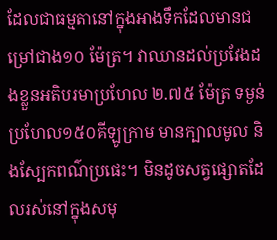ដែលជាធម្មតានៅក្នុងអាងទឹកដែលមានជម្រៅជាង១០ ម៉ែត្រ។ វាឈានដល់ប្រវែងដងខ្លួនអតិបរមាប្រហែល ២.៧៥ ម៉ែត្រ ទម្ងន់ប្រហែល១៥០គីឡូក្រាម មានក្បាលមូល និងស្បែកពណ៌ប្រផេះ។ មិនដូចសត្វផ្សោតដែលរស់នៅក្នុងសមុ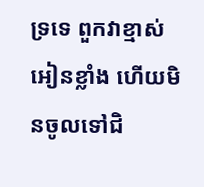ទ្រទេ ពួកវាខ្មាស់អៀនខ្លាំង ហើយមិនចូលទៅជិ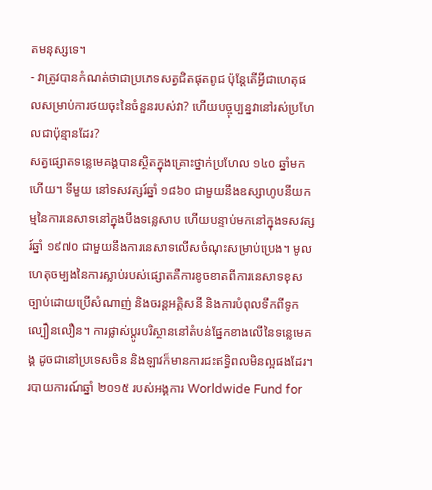តមនុស្សទេ។
- វាត្រូវបានកំណត់ថាជាប្រភេទសត្វជិតផុតពូជ ប៉ុន្តែតើអ្វីជាហេតុផលសម្រាប់ការថយចុះនៃចំនួនរបស់វា? ហើយបច្ចុប្បន្នវានៅរស់ប្រហែលជាប៉ុន្មានដែរ?
សត្វផ្សោតទន្លេមេគង្គបានស្ថិតក្នុងគ្រោះថ្នាក់ប្រហែល ១៤០ ឆ្នាំមកហើយ។ ទីមួយ នៅទសវត្សរ៍ឆ្នាំ ១៨៦០ ជាមួយនឹងឧស្សាហូបនីយកម្មនៃការនេសាទនៅក្នុងបឹងទន្លេសាប ហើយបន្ទាប់មកនៅក្នុងទសវត្សរ៍ឆ្នាំ ១៩៧០ ជាមួយនឹងការនេសាទលើសចំណុះសម្រាប់ប្រេង។ មូលហេតុចម្បងនៃការស្លាប់របស់ផ្សោតគឺការខូចខាតពីការនេសាទខុសច្បាប់ដោយប្រើសំណាញ់ និងចរន្តអគ្គិសនី និងការបំពុលទឹកពីទូកល្បឿនលឿន។ ការផ្លាស់ប្តូរបរិស្ថាននៅតំបន់ផ្នែកខាងលើនៃទន្លេមេគង្គ ដូចជានៅប្រទេសចិន និងឡាវក៏មានការជះឥទ្ធិពលមិនល្អផងដែរ។ របាយការណ៍ឆ្នាំ ២០១៥ របស់អង្គការ Worldwide Fund for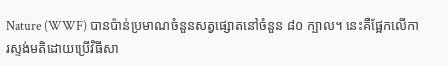Nature (WWF) បានប៉ាន់ប្រមាណចំនួនសត្វផ្សោតនៅចំនួន ៨០ ក្បាល។ នេះគឺផ្អែកលើការស្ទង់មតិដោយប្រើវិធីសា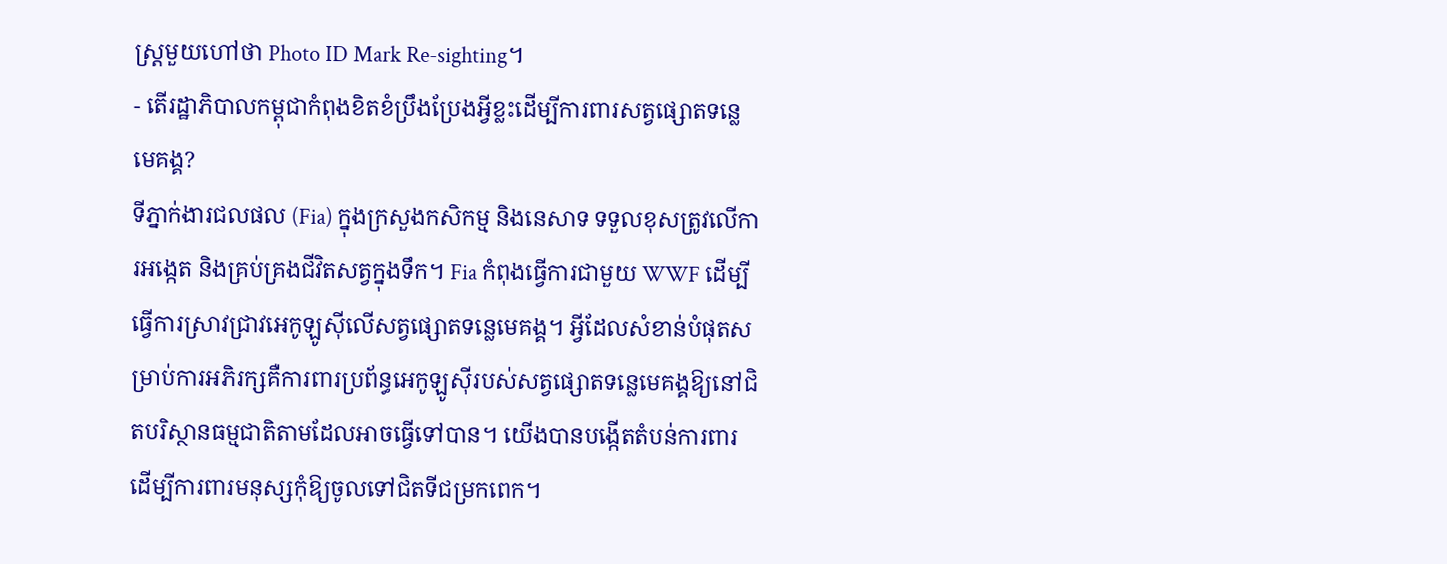ស្ត្រមួយហៅថា Photo ID Mark Re-sighting។
- តើរដ្ឋាភិបាលកម្ពុជាកំពុងខិតខំប្រឹងប្រែងអ្វីខ្លះដើម្បីការពារសត្វផ្សោតទន្លេមេគង្គ?
ទីភ្នាក់ងារជលផល (Fia) ក្នុងក្រសួងកសិកម្ម និងនេសាទ ទទួលខុសត្រូវលើការអង្កេត និងគ្រប់គ្រងជីវិតសត្វក្នុងទឹក។ Fia កំពុងធ្វើការជាមួយ WWF ដើម្បីធ្វើការស្រាវជ្រាវអេកូឡូស៊ីលើសត្វផ្សោតទន្លេមេគង្គ។ អ្វីដែលសំខាន់បំផុតសម្រាប់ការអភិរក្សគឺការពារប្រព័ន្ធអេកូឡូស៊ីរបស់សត្វផ្សោតទន្លេមេគង្គឱ្យនៅជិតបរិស្ថានធម្មជាតិតាមដែលអាចធ្វើទៅបាន។ យើងបានបង្កើតតំបន់ការពារដើម្បីការពារមនុស្សកុំឱ្យចូលទៅជិតទីជម្រកពេក។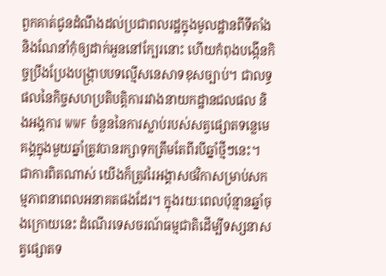ពួកគាត់ជូនដំណឹងដល់ប្រជាពលរដ្ឋក្នុងមូលដ្ឋានពីទីតាំង និងណែនាំកុំឲ្យដាក់អួននៅក្បែរនោះ ហើយកំពុងបង្កើនកិច្ចប្រឹងប្រែងបង្ក្រាបបទល្មើសនេសាទខុសច្បាប់។ ជាលទ្ធផលនៃកិច្ចសហប្រតិបត្តិការរវាងនាយកដ្ឋានជលផល និងអង្គការ WWF ចំនួននៃការស្លាប់របស់សត្វផ្សោតទន្លេមេគង្គក្នុងមួយឆ្នាំត្រូវបានរក្សាទុកត្រឹមតែពីរបីឆ្នាំថ្មីៗនេះ។ ជាការពិតណាស់ យើងក៏ត្រូវរៃអង្គាសថវិកាសម្រាប់សកម្មភាពនាពេលអនាគតផងដែរ។ ក្នុងរយៈពេលប៉ុន្មានឆ្នាំចុងក្រោយនេះ ដំណើរទេសចរណ៍ធម្មជាតិដើម្បីទស្សនាសត្វផ្សោតទ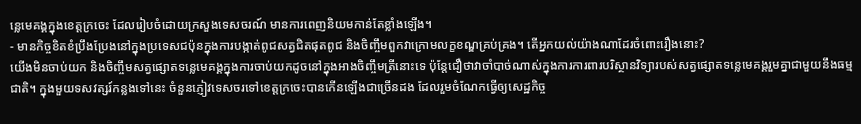ន្លេមេគង្គក្នុងខេត្តក្រចេះ ដែលរៀបចំដោយក្រសួងទេសចរណ៍ មានការពេញនិយមកាន់តែខ្លាំងឡើង។
- មានកិច្ចខិតខំប្រឹងប្រែងនៅក្នុងប្រទេសជប៉ុនក្នុងការបង្កាត់ពូជសត្វជិតផុតពូជ និងចិញ្ចឹមពួកវាក្រោមលក្ខខណ្ឌគ្រប់គ្រង។ តើអ្នកយល់យ៉ាងណាដែរចំពោះរឿងនោះ?
យើងមិនចាប់យក និងចិញ្ចឹមសត្វផ្សោតទន្លេមេគង្គក្នុងការចាប់យកដូចនៅក្នុងអាងចិញ្ចឹមត្រីនោះទេ ប៉ុន្តែជឿថាវាចាំបាច់ណាស់ក្នុងការការពារបរិស្ថានវិទ្យារបស់សត្វផ្សោតទន្លេមេគង្គរួមគ្នាជាមួយនឹងធម្មជាតិ។ ក្នុងមួយទសវត្សរ៍កន្លងទៅនេះ ចំនួនភ្ញៀវទេសចរទៅខេត្តក្រចេះបានកើនឡើងជាច្រើនដង ដែលរួមចំណែកធ្វើឲ្យសេដ្ឋកិច្ច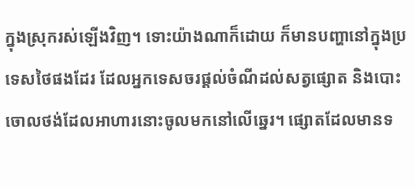ក្នុងស្រុករស់ឡើងវិញ។ ទោះយ៉ាងណាក៏ដោយ ក៏មានបញ្ហានៅក្នុងប្រទេសថៃផងដែរ ដែលអ្នកទេសចរផ្តល់ចំណីដល់សត្វផ្សោត និងបោះចោលថង់ដែលអាហារនោះចូលមកនៅលើឆ្នេរ។ ផ្សោតដែលមានទ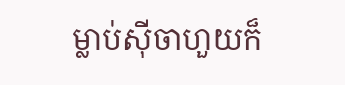ម្លាប់ស៊ីចាហួយក៏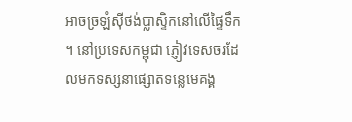អាចច្រឡំស៊ីថង់ប្លាស្ទិកនៅលើផ្ទៃទឹក ។ នៅប្រទេសកម្ពុជា ភ្ញៀវទេសចរដែលមកទស្សនាផ្សោតទន្លេមេគង្គ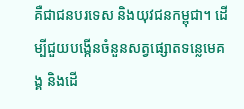គឺជាជនបរទេស និងយុវជនកម្ពុជា។ ដើម្បីជួយបង្កើនចំនួនសត្វផ្សោតទន្លេមេគង្គ និងដើ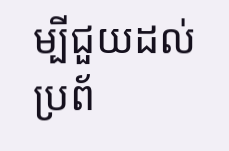ម្បីជួយដល់ប្រព័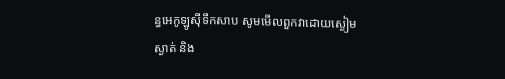ន្ធអេកូឡូស៊ីទឹកសាប សូមមើលពួកវាដោយស្ងៀមស្ងាត់ និង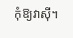កុំឱ្យវាស៊ី។